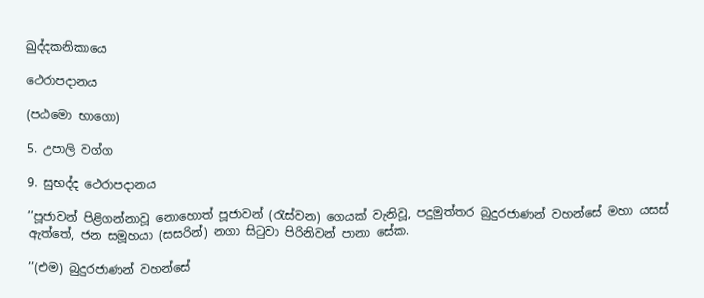ඛුද්දකනිකායෙ

ථෙරාපදානය

(පඨමො භාගො)

5. උපාලි වග්ග

9. සුභද්ද ථෙරාපදානය

’’පූජාවන් පිළිගන්නාවූ නොහොත් පූජාවන් (රැස්වන) ගෙයක් වැනිවූ, පදුමුත්තර බුදුරජාණන් වහන්සේ මහා යසස් ඇත්තේ, ජන සමූහයා (සසරින්) නගා සිටුවා පිරිනිවන් පානා සේක.

’’(එම) බුදුරජාණන් වහන්සේ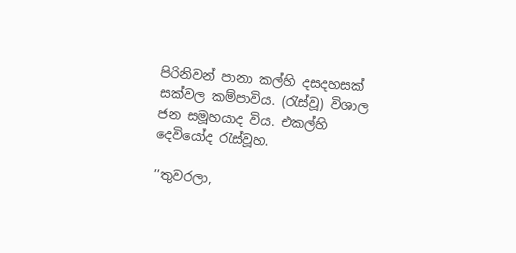පිරිනිවන් පානා කල්හි දසදහසක් සක්වල කම්පාවිය. (රැස්වූ) විශාල ජන සමූහයාද විය. එකල්හි දෙවියෝද රැස්වූහ.

’’තුවරලා,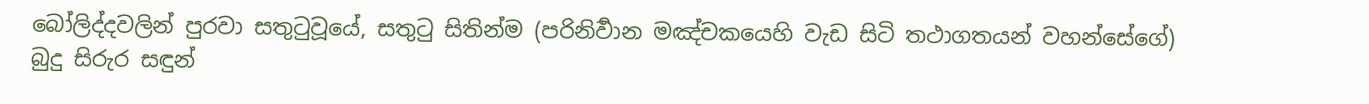බෝලිද්දවලින් පුරවා සතුටුවූයේ, සතුටු සිතින්ම (පරිනිර්‍වාන මඤ්චකයෙහි වැඩ සිටි තථාගතයන් වහන්සේගේ) බුදු සිරුර සඳුන්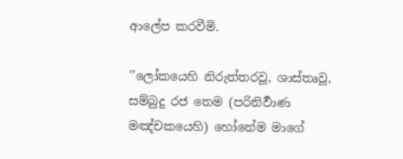ආලේප කරවීමි.

’’ලෝකයෙහි නිරුත්තරවූ, ශාස්තෘවූ, සම්බුදු රජ තෙම (පරිනිර්‍වාණ මඤ්චකයෙහි) හෝනේම මාගේ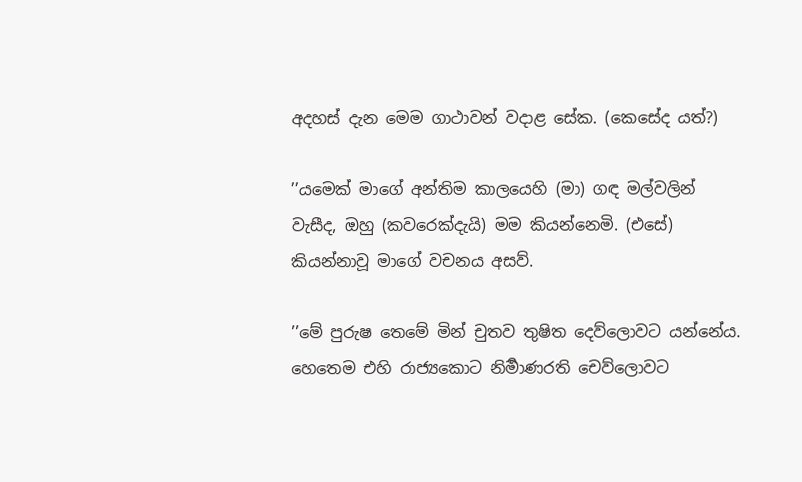අදහස් දැන මෙම ගාථාවන් වදාළ සේක. (කෙසේද යත්?)

’’යමෙක් මාගේ අන්තිම කාලයෙහි (මා) ගඳ මල්වලින් වැසීද, ඔහු (කවරෙක්දැයි) මම කියන්නෙමි. (එසේ) කියන්නාවූ මාගේ වචනය අසව්.

’’මේ පුරුෂ තෙමේ මින් චුතව තුෂිත දෙව්ලොවට යන්නේය. හෙතෙම එහි රාජ්‍යකොට නිර්‍මාණරති චෙව්ලොවට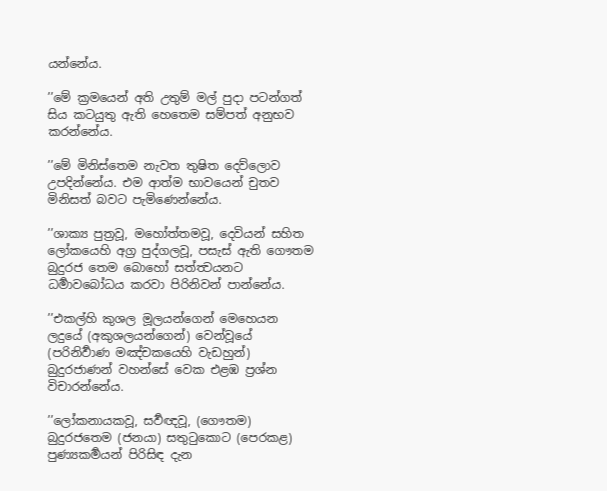යන්නේය.

’’මේ ක්‍රමයෙන් අති උතුම් මල් පුදා පටන්ගත් සිය කටයුතු ඇති හෙතෙම සම්පත් අනුභව කරන්නේය.

’’මේ මිනිස්තෙම නැවත තුෂිත දෙව්ලොව උපදින්නේය. එම ආත්ම භාවයෙන් චුතව මිනිසත් බවට පැමිණෙන්නේය.

’’ශාක්‍ය පුත්‍රවූ, මහෝත්තමවූ, දෙවියන් සහිත ලෝකයෙහි අග්‍ර පුද්ගලවූ, පසැස් ඇති ගෞතම බුදුරජ තෙම බොහෝ සත්ත්‍වයනට ධර්‍මාවබෝධය කරවා පිරිනිවන් පාන්නේය.

’’එකල්හි කුශල මූලයන්ගෙන් මෙහෙයන ලදුයේ (අකුශලයන්ගෙන්) වෙන්වූයේ (පරිනිර්‍වාණ මඤ්චකයෙහි වැඩහුන්) බුදුරජාණන් වහන්සේ වෙක එළඹ ප්‍රශ්න විචාරන්නේය.

’’ලෝකනායකවූ, සර්‍වඥවූ, (ගෞතම) බුදුරජතෙම (ජනයා) සතුටුකොට (පෙරකළ) පුණ්‍යකර්‍මයන් පිරිසිඳ දැන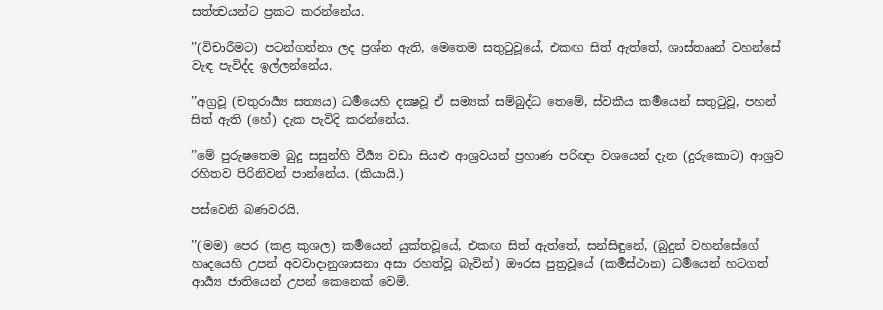සත්ත්‍වයන්ට ප්‍රකට කරන්නේය.

’’(විචාරීමට) පටන්ගන්නා ලද ප්‍රශ්න ඇති, මෙතෙම සතුටුවූයේ, එකඟ සිත් ඇත්තේ, ශාස්තෲන් වහන්සේ වැඳ පැවිද්ද ඉල්ලන්නේය.

’’අග්‍රවූ (චතුරාර්‍ය්‍ය සත්‍යය) ධර්‍මයෙහි දක්‍ෂවූ ඒ සම්‍යක් සම්බුද්ධ තෙමේ, ස්වකීය කර්‍මයෙන් සතුටුවූ, පහන් සිත් ඇති (හේ) දැක පැවිදි කරන්නේය.

’’මේ පුරුෂතෙම බුදු සසුන්හි වීර්‍ය්‍ය වඩා සියළු ආශ්‍රවයන් ප්‍රහාණ පරිඥා වශයෙන් දැන (දුරුකොට) ආශ්‍රව රහිතව පිරිනිවන් පාන්නේය. (කියායි.)

පස්වෙනි බණවරයි.

’’(මම) පෙර (කළ කුශල) කර්‍මයෙන් යුක්තවූයේ, එකඟ සිත් ඇත්තේ, සන්සිඳුනේ, (බුදුන් වහන්සේගේ හෘදයෙහි උපන් අවවාදානුශාසනා අසා රහත්වූ බැවින්) ඖරස පුත්‍රවූයේ (කර්‍මස්ථාන) ධර්‍මයෙන් හටගත් ආර්‍ය්‍ය ජාතියෙන් උපන් කෙනෙක් වෙමි.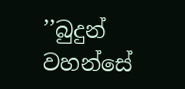’’බුදුන් වහන්සේ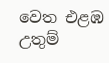වෙත එළඹ උතුම්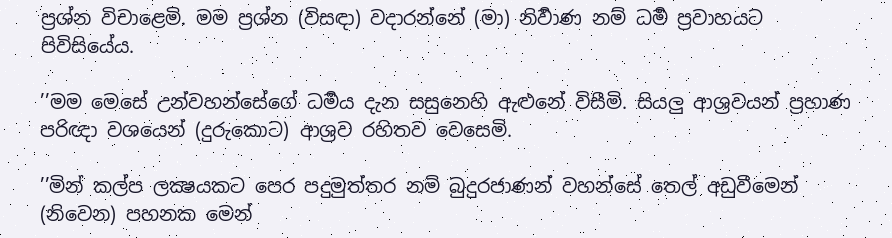ප්‍රශ්න විචාළෙමි. මම ප්‍රශ්න (විසඳා) වදාරන්නේ (මා) නිර්‍වාණ නම් ධර්‍ම ප්‍රවාහයට පිවිසියේය.

’’මම මෙසේ උන්වහන්සේගේ ධර්‍මය දැන සසුනෙහි ඇළුනේ විසීමි. සියලු ආශ්‍රවයන් ප්‍රහාණ පරිඥා වශයෙන් (දුරුකොට) ආශ්‍රව රහිතව වෙසෙමි.

’’මින් කල්ප ලක්‍ෂයකට පෙර පදුමුත්තර නම් බුදුරජාණන් වහන්සේ තෙල් අඩුවීමෙන් (නිවෙන) පහනක මෙන්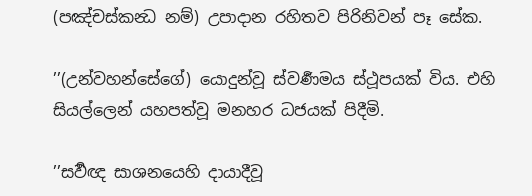(පඤ්චස්කන්‍ධ නම්) උපාදාන රහිතව පිරිනිවන් පෑ සේක.

’’(උන්වහන්සේගේ) යොදුන්වූ ස්වර්‍ණමය ස්ථූපයක් විය. එහි සියල්ලෙන් යහපත්වූ මනහර ධජයක් පිදීමි.

’’සර්‍වඥ සාශනයෙහි දායාදීවූ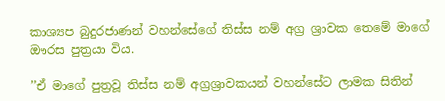කාශ්‍යප බුදුරජාණන් වහන්සේගේ තිස්ස නම් අග්‍ර ශ්‍රාවක තෙමේ මාගේ ඖරස පුත්‍රයා විය.

’’ඒ මාගේ පුත්‍රවූ තිස්ස නම් අග්‍රශ්‍රාවකයන් වහන්සේට ලාමක සිතින්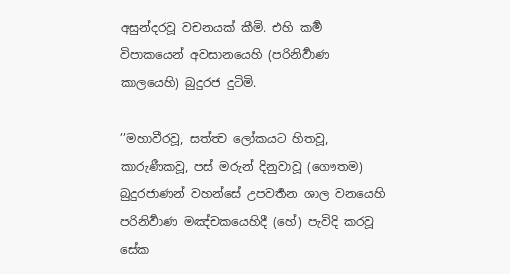අසුන්දරවූ වචනයක් කීමි. එහි කර්‍ම විපාකයෙන් අවසානයෙහි (පරිනිර්‍වාණ කාලයෙහි) බුදුරජ දුටිමි.

’’මහාවීරවූ, සත්ත්‍ව ලෝකයට හිතවූ, කාරුණීකවූ, පස් මරුන් දිනුවාවූ (ගෞතම) බුදුරජාණන් වහන්සේ උපවර්‍තන ශාල වනයෙහි පරිනිර්‍වාණ මඤ්චකයෙහිදී (හේ) පැවිදි කරවූ සේක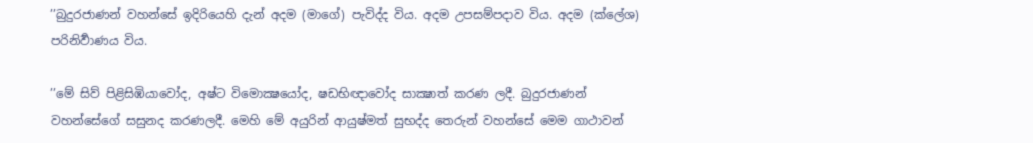’’බුදුරජාණන් වහන්සේ ඉදිරියෙහි දැන් අදම (මාගේ) පැවිද්ද විය. අදම උපසම්පදාව විය. අදම (ක්ලේශ) පරිනිර්‍වාණය විය.

’’මේ සිව් පිළිසිඹියාවෝද, අෂ්ට විමොක්‍ෂයෝද, ෂඩභිඥාවෝද සාක්‍ෂාත් කරණ ලදී. බුදුරජාණන් වහන්සේගේ සසුනද කරණලදී. මෙහි මේ අයුරින් ආයුෂ්මත් සුභද්ද තෙරුන් වහන්සේ මෙම ගාථාවන්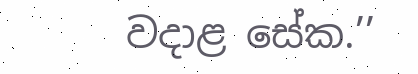වදාළ සේක.’’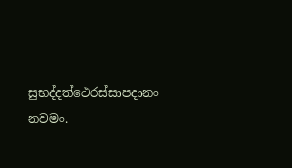සුභද්දත්ථෙරස්සාපදානං නවමං.